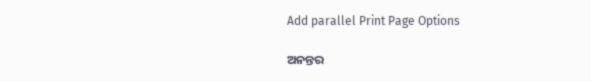Add parallel Print Page Options

ଅନନ୍ତର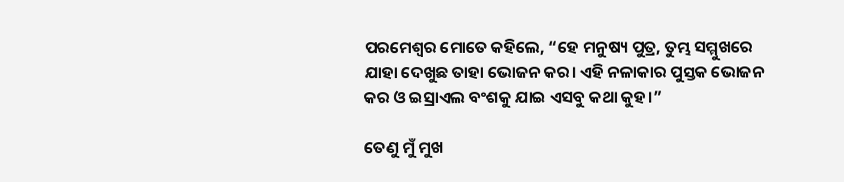ପରମେଶ୍ୱର ମୋତେ କହିଲେ, “ହେ ମନୁଷ୍ୟ ପୁତ୍ର, ତୁମ୍ଭ ସମ୍ମୁଖରେ ଯାହା ଦେଖୁଛ ତାହା ଭୋଜନ କର। ଏହି ନଳାକାର ପୁସ୍ତକ ଭୋଜନ କର ଓ ଇସ୍ରାଏଲ ବଂଶକୁ ଯାଇ ଏସବୁ କଥା କୁହ।”

ତେଣୁ ମୁଁ ମୁଖ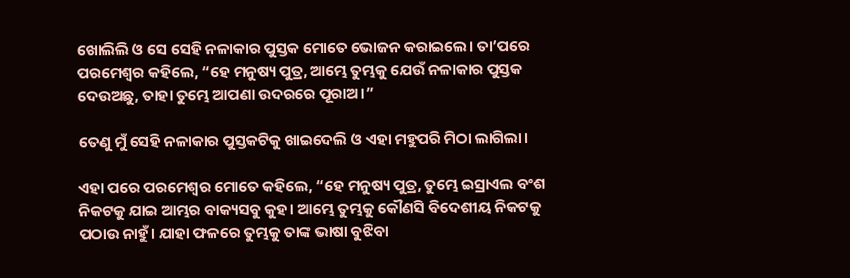ଖୋଲିଲି ଓ ସେ ସେହି ନଳାକାର ପୁସ୍ତକ ମୋତେ ଭୋଜନ କରାଇଲେ। ତା’ପରେ ପରମେଶ୍ୱର କହିଲେ, “ହେ ମନୁଷ୍ୟ ପୁତ୍ର, ଆମ୍ଭେ ତୁମ୍ଭକୁ ଯେଉଁ ନଳାକାର ପୁସ୍ତକ ଦେଉଅଛୁ, ତାହା ତୁମ୍ଭେ ଆପଣା ଉଦରରେ ପୂରାଅ।”

ତେଣୁ ମୁଁ ସେହି ନଳାକାର ପୁସ୍ତକଟିକୁ ଖାଇଦେଲି ଓ ଏହା ମହୁପରି ମିଠା ଲାଗିଲା।

ଏହା ପରେ ପରମେଶ୍ୱର ମୋତେ କହିଲେ, “ହେ ମନୁଷ୍ୟ ପୁତ୍ର, ତୁମ୍ଭେ ଇସ୍ରାଏଲ ବଂଶ ନିକଟକୁ ଯାଇ ଆମ୍ଭର ବାକ୍ୟସବୁ କୁହ। ଆମ୍ଭେ ତୁମ୍ଭକୁ କୌଣସି ବିଦେଶୀୟ ନିକଟକୁ ପଠାଉ ନାହୁଁ। ଯାହା ଫଳରେ ତୁମ୍ଭକୁ ତାଙ୍କ ଭାଷା ବୁଝିବା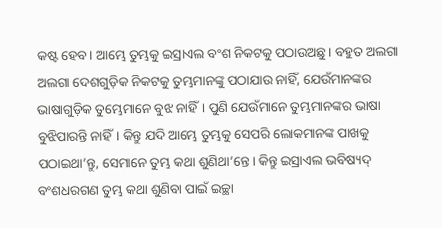କଷ୍ଟ ହେବ। ଆମ୍ଭେ ତୁମ୍ଭକୁ ଇସ୍ରାଏଲ ବଂଶ ନିକଟକୁ ପଠାଉଅଛୁ। ବହୁତ ଅଲଗା ଅଲଗା ଦେଶଗୁଡ଼ିକ ନିକଟକୁ ତୁମ୍ଭମାନଙ୍କୁ ପଠାଯାଉ ନାହିଁ, ଯେଉଁମାନଙ୍କର ଭାଷାଗୁଡ଼ିକ ତୁମ୍ଭେମାନେ ବୁଝ ନାହିଁ। ପୁଣି ଯେଉଁମାନେ ତୁମ୍ଭମାନଙ୍କର ଭାଷା ବୁଝିପାରନ୍ତି ନାହିଁ। କିନ୍ତୁ ଯଦି ଆମ୍ଭେ ତୁମ୍ଭକୁ ସେପରି ଲୋକମାନଙ୍କ ପାଖକୁ ପଠାଇଥା’ନ୍ତୁ, ସେମାନେ ତୁମ୍ଭ କଥା ଶୁଣିଥା’ନ୍ତେ। କିନ୍ତୁ ଇସ୍ରାଏଲ ଭବିଷ୍ୟଦ୍ ବଂଶଧରଗଣ ତୁମ୍ଭ କଥା ଶୁଣିବା ପାଇଁ ଇଚ୍ଛା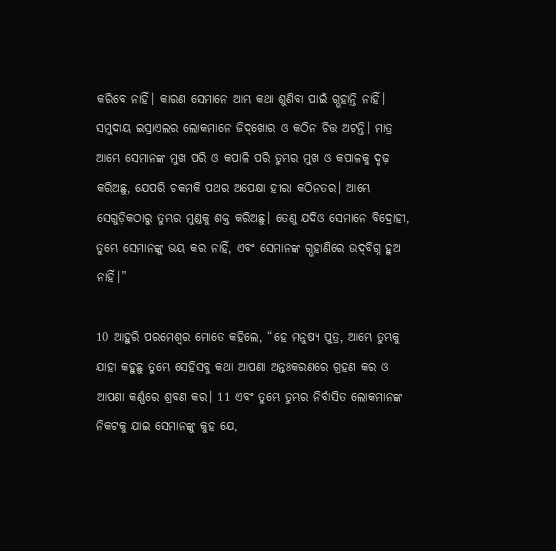କରିବେ ନାହିଁ। କାରଣ ସେମାନେ ଆମ୍ଭ କଥା ଶୁଣିବା ପାଇଁ ଗ୍ଭହାନ୍ତି ନାହିଁ। ସମୁଦାୟ ଇସ୍ରାଏଲର ଲୋକମାନେ ଜି‌‌ଦ୍‌‌ଖୋର ଓ କଠିନ ଚିତ୍ତ ଅଟନ୍ତି। ମାତ୍ର ଆମ୍ଭେ ସେମାନଙ୍କ ମୁଖ ପରି ଓ କପାଳି ପରି ତୁମ୍ଭର ମୁଖ ଓ କପାଳକୁ ଦୃଢ଼ କରିଅଛୁ, ଯେପରି ଚକମକି ପଥର ଅପେକ୍ଷା ହୀରା କଠିନତର। ଆମ୍ଭେ ସେଗୁଡ଼ିକଠାରୁ ତୁମ୍ଭର ମୁଣ୍ଡକୁ ଶକ୍ତ କରିଅଛୁ। ତେଣୁ ଯଦିଓ ସେମାନେ ବିଦ୍ରୋହୀ, ତୁମ୍ଭେ ସେମାନଙ୍କୁ ଭୟ କର ନାହିଁ, ଏବଂ ସେମାନଙ୍କ ଗ୍ଭହାଣିରେ ଉ‌‌ଦ୍‌‌ବିଗ୍ନ ହୁଅ ନାହିଁ।”

10 ଆହୁରି ପରମେଶ୍ୱର ମୋତେ କହିଲେ, “ହେ ମନୁଷ୍ୟ ପୁତ୍ର, ଆମ୍ଭେ ତୁମ୍ଭକୁ ଯାହା କହୁଛୁ ତୁମ୍ଭେ ସେହିସବୁ କଥା ଆପଣା ଅନ୍ତଃକରଣରେ ଗ୍ରହଣ କର ଓ ଆପଣା କର୍ଣ୍ଣରେ ଶ୍ରବଣ କର। 11 ଏବଂ ତୁମ୍ଭେ ତୁମ୍ଭର ନିର୍ବାସିତ ଲୋକମାନଙ୍କ ନିକଟକୁ ଯାଇ ସେମାନଙ୍କୁ କୁହ ଯେ,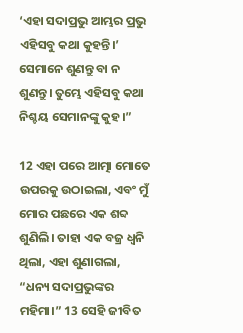‘ଏହା ସଦାପ୍ରଭୁ ଆମ୍ଭର ପ୍ରଭୁ ଏହିସବୁ କଥା କୁହନ୍ତି।’ ସେମାନେ ଶୁଣନ୍ତୁ ବା ନ ଶୁଣନ୍ତୁ। ତୁମ୍ଭେ ଏହିସବୁ କଥା ନିଶ୍ଚୟ ସେମାନଙ୍କୁ କୁହ।”

12 ଏହା ପରେ ଆତ୍ମା ମୋତେ ଉପରକୁ ଉଠାଇଲା, ଏବଂ ମୁଁ ମୋର ପଛରେ ଏକ ଶବ୍ଦ ଶୁଣିଲି। ତାହା ଏକ ବଜ୍ର ଧ୍ୱନି ଥିଲା, ଏହା ଶୁଣାଗଲା, “ଧନ୍ୟ ସଦାପ୍ରଭୁଙ୍କର ମହିମା।” 13 ସେହି ଜୀବିତ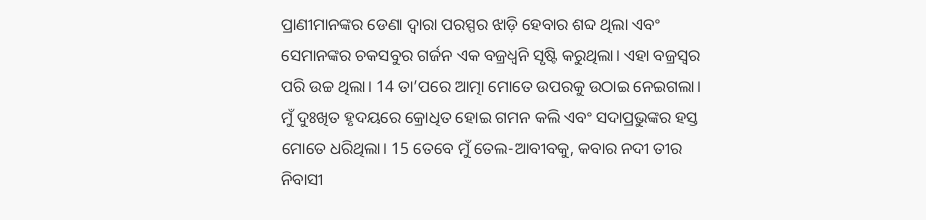ପ୍ରାଣୀମାନଙ୍କର ଡେଣା ଦ୍ୱାରା ପରସ୍ପର ଝାଡ଼ି ହେବାର ଶବ୍ଦ ଥିଲା ଏବଂ ସେମାନଙ୍କର ଚକସବୁର ଗର୍ଜନ ଏକ ବଜ୍ରଧ୍ୱନି ସୃଷ୍ଟି କରୁଥିଲା। ଏହା ବଜ୍ରସ୍ୱର ପରି ଉଚ୍ଚ ଥିଲା। 14 ତା’ପରେ ଆତ୍ମା ମୋତେ ଉପରକୁ ଉଠାଇ ନେଇଗଲା। ମୁଁ ଦୁଃଖିତ ହୃଦୟରେ କ୍ରୋଧିତ ହୋଇ ଗମନ କଲି ଏବଂ ସଦାପ୍ରଭୁଙ୍କର ହସ୍ତ ମୋତେ ଧରିଥିଲା। 15 ତେବେ ମୁଁ ତେଲ-ଆବୀବକୁ, କବାର ନଦୀ ତୀର ନିବାସୀ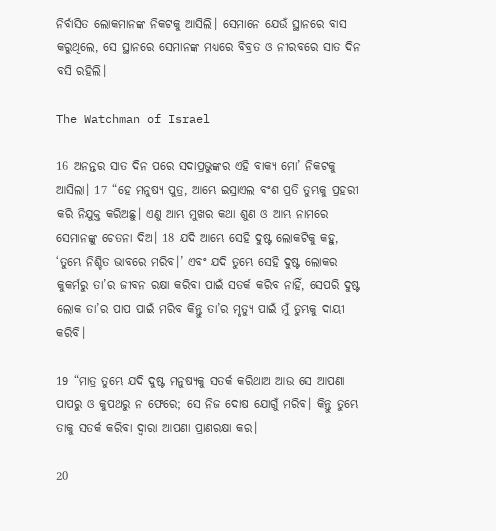ନିର୍ବାସିତ ଲୋକମାନଙ୍କ ନିକଟକୁ ଆସିଲି। ସେମାନେ ଯେଉଁ ସ୍ଥାନରେ ବାସ କରୁଥିଲେ, ସେ ସ୍ଥାନରେ ସେମାନଙ୍କ ମଧ୍ୟରେ ବିବ୍ରତ ଓ ନୀରବରେ ସାତ ଦିନ ବସି ରହିଲି।

The Watchman of Israel

16 ଅନନ୍ତର ସାତ ଦିନ ପରେ ସଦାପ୍ରଭୁଙ୍କର ଏହି ବାକ୍ୟ ମୋ’ ନିକଟକୁ ଆସିଲା। 17 “ହେ ମନୁଷ୍ୟ ପୁତ୍ର, ଆମ୍ଭେ ଇସ୍ରାଏଲ ବଂଶ ପ୍ରତି ତୁମ୍ଭକୁ ପ୍ରହରୀ କରି ନିଯୁକ୍ତ କରିଅଛୁ। ଏଣୁ ଆମ୍ଭ ମୁଖର କଥା ଶୁଣ ଓ ଆମ୍ଭ ନାମରେ ସେମାନଙ୍କୁ ଚେତନା ଦିଅ। 18 ଯଦି ଆମ୍ଭେ ସେହି ଦୁଷ୍ଟ ଲୋକଟିକୁ କହୁ, ‘ତୁମ୍ଭେ ନିଶ୍ଚିତ ଭାବରେ ମରିବ।’ ଏବଂ ଯଦି ତୁମ୍ଭେ ସେହି ଦୁଷ୍ଟ ଲୋକର କୁକର୍ମରୁ ତା’ର ଜୀବନ ରକ୍ଷା କରିବା ପାଇଁ ସତର୍କ କରିବ ନାହିଁ, ସେପରି ଦୁଷ୍ଟ ଲୋକ ତା’ର ପାପ ପାଇଁ ମରିବ କିନ୍ତୁ ତା’ର ମୃତ୍ୟୁ ପାଇଁ ମୁଁ ତୁମ୍ଭକୁ ଦାୟୀ କରିବି।

19 “ମାତ୍ର ତୁମ୍ଭେ ଯଦି ଦୁଷ୍ଟ ମନୁଷ୍ୟକୁ ସତର୍କ କରିଥାଅ ଆଉ ସେ ଆପଣା ପାପରୁ ଓ କୁପଥରୁ ନ ଫେରେ; ସେ ନିଜ ଦୋଷ ଯୋଗୁଁ ମରିବ। କିନ୍ତୁ ତୁମ୍ଭେ ତାକୁ ସତର୍କ କରିବା ଦ୍ୱାରା ଆପଣା ପ୍ରାଣରକ୍ଷା କର।

20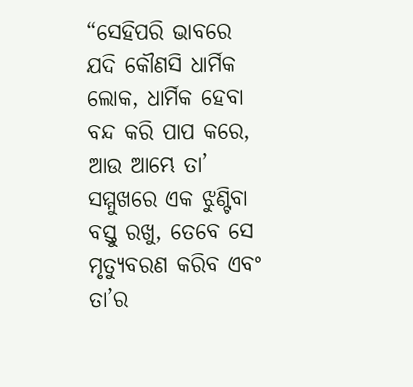“ସେହିପରି ଭାବରେ ଯଦି କୌଣସି ଧାର୍ମିକ ଲୋକ, ଧାର୍ମିକ ହେବା ବନ୍ଦ କରି ପାପ କରେ, ଆଉ ଆମ୍ଭେ ତା’ ସମ୍ମୁଖରେ ଏକ ଝୁଣ୍ଟିବା ବସ୍ତୁ ରଖୁ, ତେବେ ସେ ମୃତ୍ୟୁବରଣ କରିବ ଏବଂ ତା’ର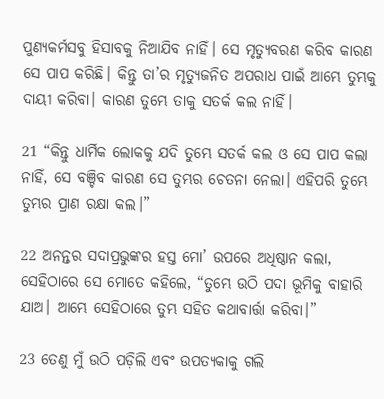ପୁଣ୍ୟକର୍ମସବୁ ହିସାବକୁ ନିଆଯିବ ନାହିଁ। ସେ ମୃତ୍ୟୁବରଣ କରିବ କାରଣ ସେ ପାପ କରିଛି। କିନ୍ତୁ ତା’ର ମୃତ୍ୟୁଜନିତ ଅପରାଧ ପାଇଁ ଆମ୍ଭେ ତୁମ୍ଭକୁ ଦାୟୀ କରିବା। କାରଣ ତୁମ୍ଭେ ତାକୁ ସତର୍କ କଲ ନାହିଁ।

21 “କିନ୍ତୁ ଧାର୍ମିକ ଲୋକକୁ ଯଦି ତୁମ୍ଭେ ସତର୍କ କଲ ଓ ସେ ପାପ କଲା ନାହିଁ, ସେ ବଞ୍ଚିବ କାରଣ ସେ ତୁମ୍ଭର ଚେତନା ନେଲା। ଏହିପରି ତୁମ୍ଭେ ତୁମ୍ଭର ପ୍ରାଣ ରକ୍ଷା କଲ।”

22 ଅନନ୍ତର ସଦାପ୍ରଭୁଙ୍କର ହସ୍ତ ମୋ’ ଉପରେ ଅଧିଷ୍ଠାନ କଲା, ସେହିଠାରେ ସେ ମୋତେ କହିଲେ, “ତୁମ୍ଭେ ଉଠି ପଦା ଭୂମିକୁ ବାହାରି ଯାଅ। ଆମ୍ଭେ ସେହିଠାରେ ତୁମ୍ଭ ସହିତ କଥାବାର୍ତ୍ତା କରିବା।”

23 ତେଣୁ ମୁଁ ଉଠି ପଡ଼ିଲି ଏବଂ ଉପତ୍ୟକାକୁ ଗଲି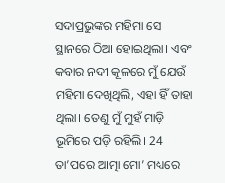ସଦାପ୍ରଭୁଙ୍କର ମହିମା ସେ ସ୍ଥାନରେ ଠିଆ ହୋଇଥିଲା। ଏବଂ କବାର ନଦୀ କୂଳରେ ମୁଁ ଯେଉଁ ମହିମା ଦେଖିଥିଲି, ଏହା ହିଁ ତାହା ଥିଲା। ତେଣୁ ମୁଁ ମୁହଁ ମାଡ଼ି ଭୂମିରେ ପଡ଼ି ରହିଲି। 24 ତା’ପରେ ଆତ୍ମା ମୋ’ ମଧ୍ୟରେ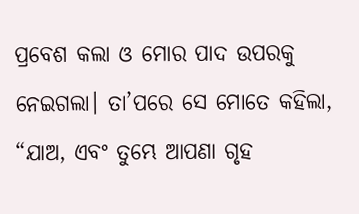ପ୍ରବେଶ କଲା ଓ ମୋର ପାଦ ଉପରକୁ ନେଇଗଲା। ତା’ପରେ ସେ ମୋତେ କହିଲା, “ଯାଅ, ଏବଂ ତୁମ୍ଭେ ଆପଣା ଗୃହ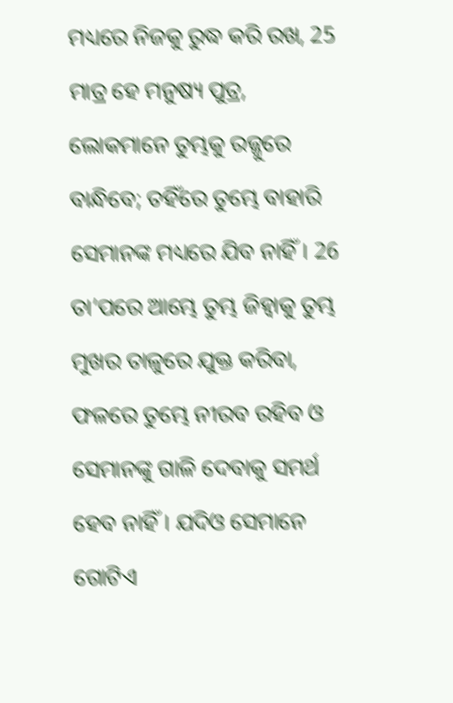ମଧ୍ୟରେ ନିଜକୁ ରୁଦ୍ଧ କରି ରଖ, 25 ମାତ୍ର ହେ ମନୁଷ୍ୟ ପୁତ୍ର, ଲୋକମାନେ ତୁମ୍ଭକୁ ରଜ୍ଜୁରେ ବାନ୍ଧିବେ; ତହିଁରେ ତୁମ୍ଭେ ବାହାରି ସେମାନଙ୍କ ମଧ୍ୟରେ ଯିବ ନାହିଁ। 26 ତା’ପରେ ଆମ୍ଭେ ତୁମ୍ଭ ଜିହ୍ୱାକୁ ତୁମ୍ଭ ମୁଖର ତାଳୁରେ ଯୁକ୍ତ କରିବା, ଫଳରେ ତୁମ୍ଭେ ନୀରବ ରହିବ ଓ ସେମାନଙ୍କୁ ଗାଳି ଦେବାକୁ ସମର୍ଥ ହେବ ନାହିଁ। ଯଦିଓ ସେମାନେ ଗୋଟିଏ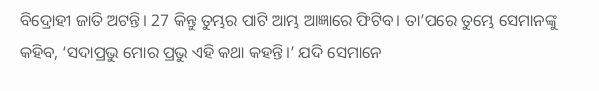ବିଦ୍ରୋହୀ ଜାତି ଅଟନ୍ତି। 27 କିନ୍ତୁ ତୁମ୍ଭର ପାଟି ଆମ୍ଭ ଆଜ୍ଞାରେ ଫିଟିବ। ତା’ପରେ ତୁମ୍ଭେ ସେମାନଙ୍କୁ କହିବ, ‘ସଦାପ୍ରଭୁ ମୋର ପ୍ରଭୁ ଏହି କଥା କହନ୍ତି।’ ଯଦି ସେମାନେ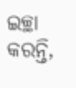ଇଚ୍ଛା କରନ୍ତି,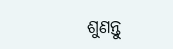ଶୁଣନ୍ତୁ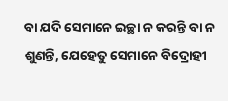ବା ଯଦି ସେମାନେ ଇଚ୍ଛା ନ କରନ୍ତି ବା ନ ଶୁଣନ୍ତି, ଯେହେତୁ ସେମାନେ ବିଦ୍ରୋହୀ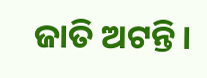ଜାତି ଅଟନ୍ତି।